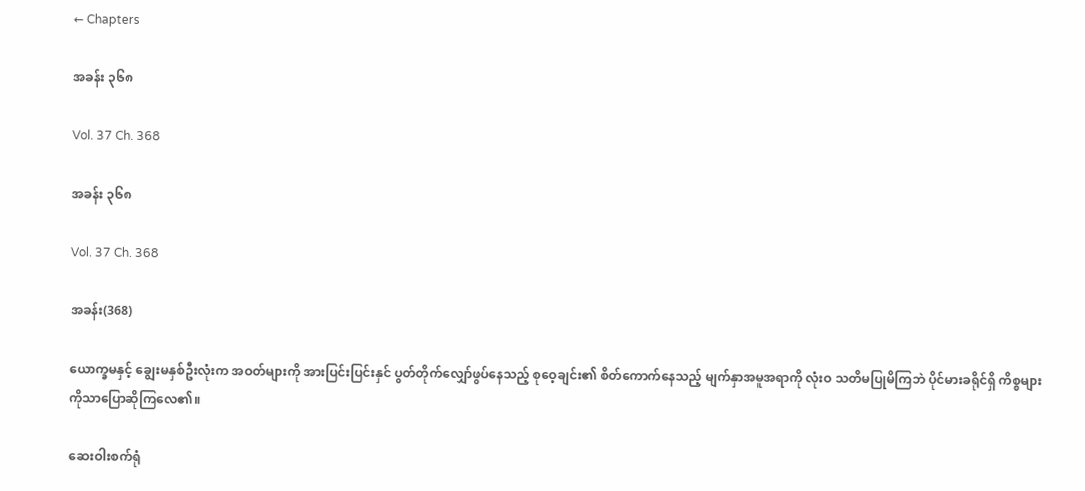← Chapters

အခန်း ၃၆၈

Vol. 37 Ch. 368

အခန်း ၃၆၈

Vol. 37 Ch. 368

အခန်း(368)

ယောက္ခမနှင့် ချွေးမနှစ်ဦးလုံးက အဝတ်များကို အားပြင်းပြင်းနှင် ပွတ်တိုက်လျှော်ဖွပ်နေသည့် စုဝေ့ချင်း၏ စိတ်ကောက်နေသည့် မျက်နှာအမူအရာကို လုံးဝ သတိမပြုမိကြဘဲ ပိုင်မားခရိုင်ရှိ ကိစ္စများကိုသာပြောဆိုကြလေ၏။

ဆေးဝါးစက်ရုံ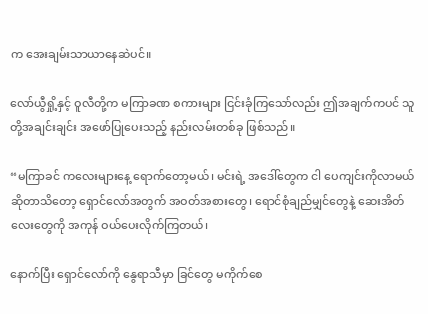က အေးချမ်းသာယာနေဆဲပင်။

လော်ယွီရှို့နှင့် ဝူလီတို့က မကြာခဏ စကားများ ငြင်းခုံကြသော်လည်း ဤအချက်ကပင် သူတို့အချင်းချင်း အဖော်ပြုပေးသည့် နည်းလမ်းတစ်ခု ဖြစ်သည်။

“မကြာခင် ကလေးများနေ့ ရောက်တော့မယ်၊ မင်းရဲ့ အဒေါ်တွေက ငါ ပေကျင်းကိုလာမယ်ဆိုတာသိတော့ ရှောင်လော်အတွက် အဝတ်အစားတွေ၊ ရောင်စုံချည်မျှင်တွေနဲ့ ဆေးအိတ်လေးတွေကို အကုန် ဝယ်ပေးလိုက်ကြတယ်၊

နောက်ပြီး ရှောင်လော်ကို နွေရာသီမှာ ခြင်တွေ မကိုက်စေ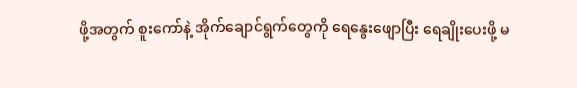ဖို့အတွက် စူးကော်နဲ့ အိုက်ချောင်ရွက်တွေကို ရေနွေးဖျောပြီး ရေချိုးပေးဖို့ မ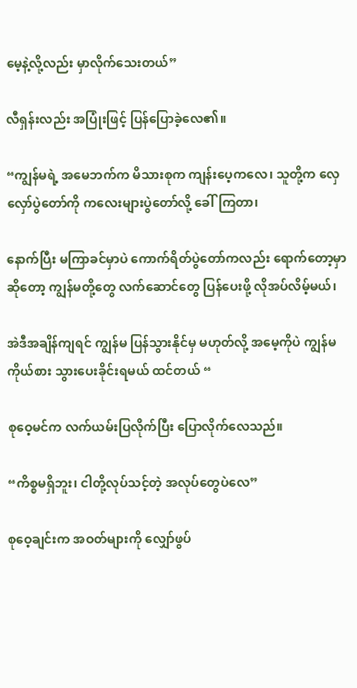မေ့နဲ့လို့လည်း မှာလိုက်သေးတယ်”

လီရှန်းလည်း အပြုံးဖြင့် ပြန်ပြောခဲ့လေ၏။

“ကျွန်မရဲ့ အမေဘက်က မိသားစုက ကျန်းပေ့ကလေ၊ သူတို့က လှေလှော်ပွဲတော်ကို ကလေးများပွဲတော်လို့ ခေါ်ကြတာ၊

နောက်ပြီး မကြာခင်မှာပဲ ကောက်ရိတ်ပွဲတော်ကလည်း ရောက်တော့မှာဆိုတော့ ကျွန်မတို့တွေ လက်ဆောင်တွေ ပြန်ပေးဖို့ လိုအပ်လိမ့်မယ်၊

အဲဒီအချိန်ကျရင် ကျွန်မ ပြန်သွားနိုင်မှ မဟုတ်လို့ အမေ့ကိုပဲ ကျွန်မကိုယ်စား သွားပေးခိုင်းရမယ် ထင်တယ် “

စုဝေ့မင်က လက်ယမ်းပြလိုက်ပြီး ပြောလိုက်လေသည်။

“ကိစ္စမရှိဘူး၊ ငါတို့လုပ်သင့်တဲ့ အလုပ်တွေပဲလေ”

စုဝေ့ချင်းက အဝတ်များကို လျှော်ဖွပ်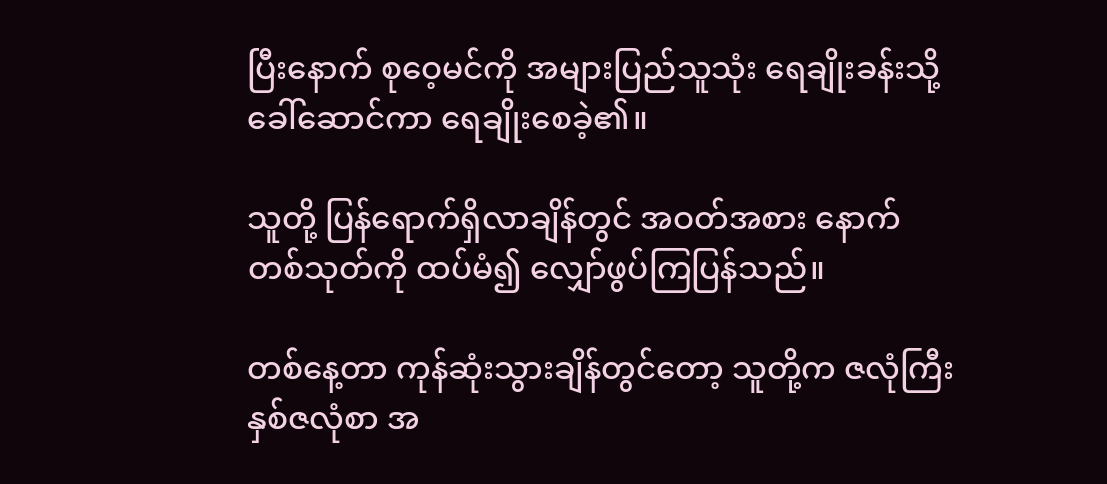ပြီးနောက် စုဝေ့မင်ကို အများပြည်သူသုံး ရေချိုးခန်းသို့ ခေါ်ဆောင်ကာ ရေချိုးစေခဲ့၏။

သူတို့ ပြန်ရောက်ရှိလာချိန်တွင် အဝတ်အစား နောက်တစ်သုတ်ကို ထပ်မံ၍ လျှော်ဖွပ်ကြပြန်သည်။

တစ်နေ့တာ ကုန်ဆုံးသွားချိန်တွင်တော့ သူတို့က ဇလုံကြီး နှစ်ဇလုံစာ အ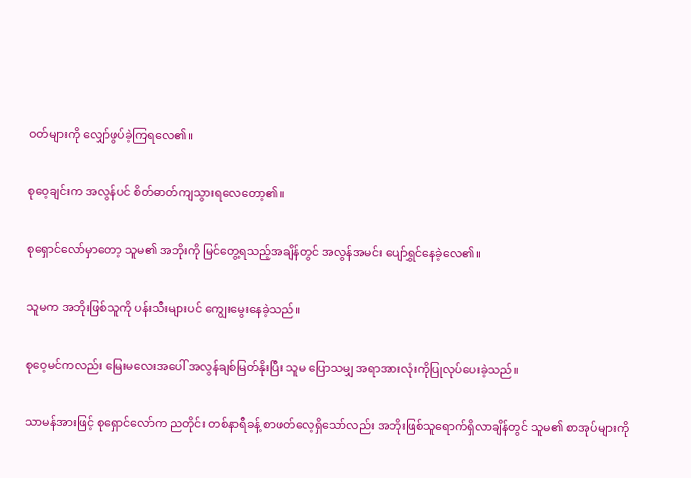ဝတ်များကို လျှော်ဖွပ်ခဲ့ကြရလေ၏။

စုဝေ့ချင်းက အလွန်ပင် စိတ်ဓာတ်ကျသွားရလေတော့၏။

စုရှောင်လော်မှာတော့ သူမ၏ အဘိုးကို မြင်တွေ့ရသည့်အချိန်တွင် အလွန်အမင်း ပျော်ရွှင်နေခဲ့လေ၏။

သူမက အဘိုးဖြစ်သူကို ပန်းသီးများပင် ကျွေးမွေးနေခဲ့သည်။

စုဝေ့မင်ကလည်း မြေးမလေးအပေါ် အလွန်ချစ်မြတ်နိုးပြီး သူမ ပြောသမျှ အရာအားလုံးကိုပြုလုပ်ပေးခဲ့သည်။

သာမန်အားဖြင့် စုရှောင်လော်က ညတိုင်း တစ်နာရီခန့် စာဖတ်လေ့ရှိသော်လည်း အဘိုးဖြစ်သူရောက်ရှိလာချိန်တွင် သူမ၏ စာအုပ်များကို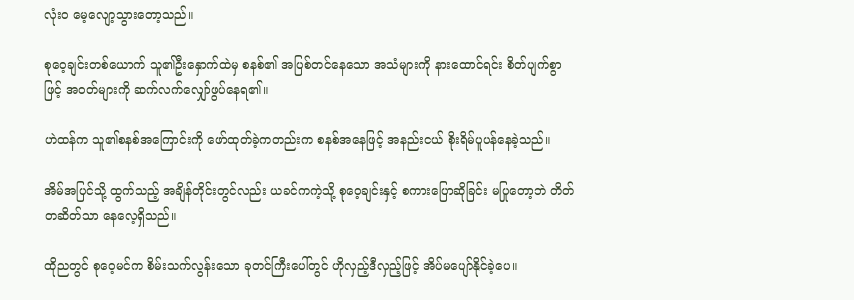လုံးဝ မေ့လျော့သွားတော့သည်။

စုဝေ့ချင်းတစ်ယောက် သူ၏ဦးနှောက်ထဲမှ စနစ်၏ အပြစ်တင်နေသော အသံများကို နားထောင်ရင်း စိတ်ပျက်စွာဖြင့် အဝတ်များကို ဆက်လက်လျှော်ဖွပ်နေရ၏။

ဟဲထန်က သူ၏စနစ်အကြောင်းကို ဖော်ထုတ်ခဲ့ကတည်းက စနစ်အနေဖြင့် အနည်းငယ် စိုးရိမ်ပူပန်နေခဲ့သည်။

အိမ်အပြင်သို့ ထွက်သည့် အချိန်တိုင်းတွင်လည်း ယခင်ကကဲ့သို့ စုဝေ့ချင်းနှင့် စကားပြောဆိုခြင်း မပြုတော့ဘဲ တိတ်တဆိတ်သာ နေလေ့ရှိသည်။

ထိုညတွင် စုဝေ့မင်က စိမ်းသက်လွန်းသော ခုတင်ကြီးပေါ်တွင် ဟိုလှည့်ဒီလှည့်ဖြင့် အိပ်မပျော်နိုင်ခဲ့ပေ။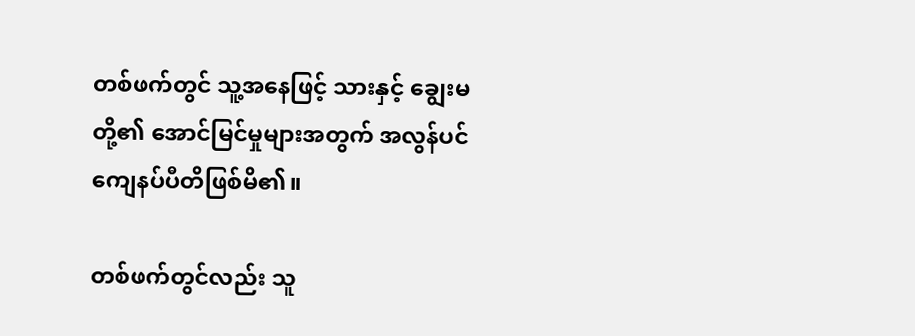တစ်ဖက်တွင် သူ့အနေဖြင့် သားနှင့် ချွေးမတို့၏ အောင်မြင်မှုများအတွက် အလွန်ပင်ကျေနပ်ပီတိဖြစ်မိ၏။

တစ်ဖက်တွင်လည်း သူ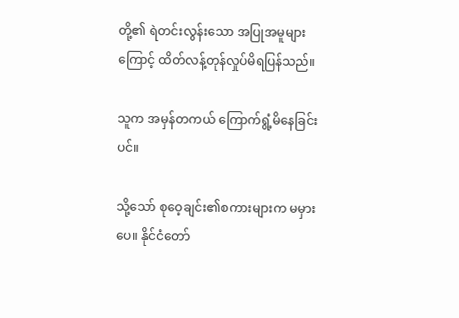တို့၏ ရဲတင်းလွန်းသော အပြုအမူများကြောင့် ထိတ်လန့်တုန်လှုပ်မိရပြန်သည်။

သူက အမှန်တကယ် ကြောက်ရွံ့မိနေခြင်းပင်။

သို့သော် စုဝေ့ချင်း၏စကားများက မမှားပေ။ နိုင်ငံတော်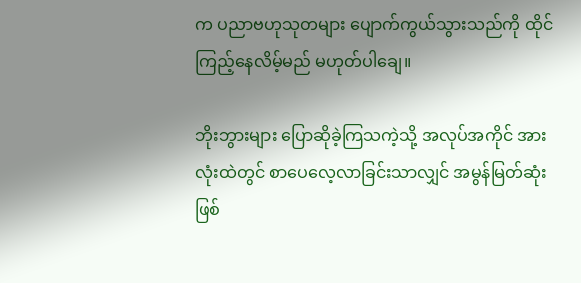က ပညာဗဟုသုတများ ပျောက်ကွယ်သွားသည်ကို ထိုင်ကြည့်နေလိမ့်မည် မဟုတ်ပါချေ။

ဘိုးဘွားများ ပြောဆိုခဲ့ကြသကဲ့သို့ အလုပ်အကိုင် အားလုံးထဲတွင် စာပေလေ့လာခြင်းသာလျှင် အမွန်မြတ်ဆုံး ဖြစ်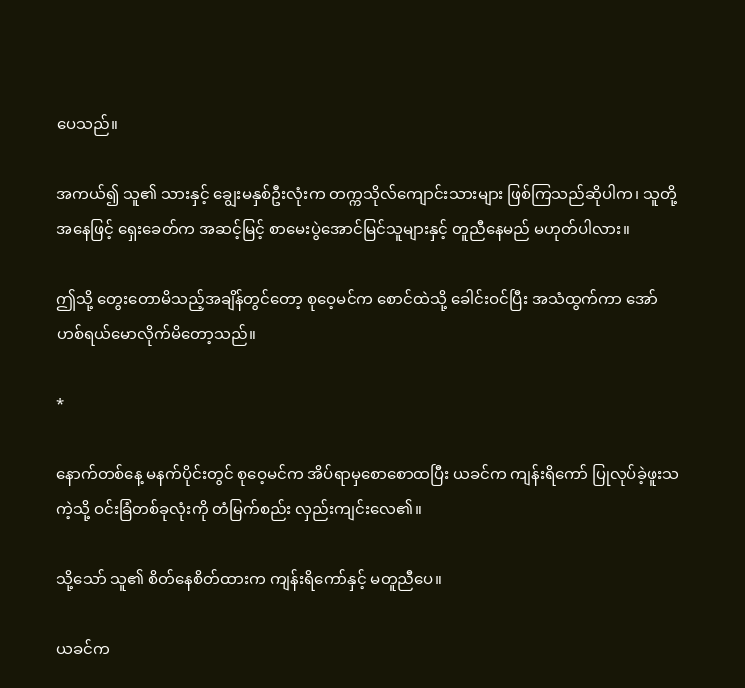ပေသည်။

အကယ်၍ သူ၏ သားနှင့် ချွေးမနှစ်ဦးလုံးက တက္ကသိုလ်ကျောင်းသားများ ဖြစ်ကြသည်ဆိုပါက၊ သူတို့အနေဖြင့် ရှေးခေတ်က အဆင့်မြင့် စာမေးပွဲအောင်မြင်သူများနှင့် တူညီနေမည် မဟုတ်ပါလား။

ဤသို့ တွေးတောမိသည့်အချိန်တွင်တော့ စုဝေ့မင်က စောင်ထဲသို့ ခေါင်းဝင်ပြီး အသံထွက်ကာ အော်ဟစ်ရယ်မောလိုက်မိတော့သည်။

*

နောက်တစ်နေ့ မနက်ပိုင်းတွင် စုဝေ့မင်က အိပ်ရာမှစောစောထပြီး ယခင်က ကျန်းရိကော် ပြုလုပ်ခဲ့ဖူးသကဲ့သို့ ဝင်းခြံတစ်ခုလုံးကို တံမြက်စည်း လှည်းကျင်းလေ၏။

သို့သော် သူ၏ စိတ်နေစိတ်ထားက ကျန်းရိကော်နှင့် မတူညီပေ။

ယခင်က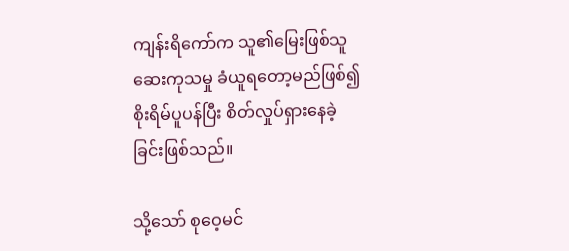ကျန်းရိကော်က သူ၏မြေးဖြစ်သူ ဆေးကုသမှု ခံယူရတော့မည်ဖြစ်၍ စိုးရိမ်ပူပန်ပြီး စိတ်လှုပ်ရှားနေခဲ့ခြင်းဖြစ်သည်။

သို့သော် စုဝေ့မင်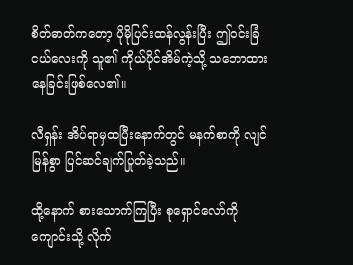စိတ်ဓာတ်ကတော့ ပိုမိုပြင်းထန်လွန်းပြီး ဤဝင်းခြံငယ်လေးကို သူ၏ ကိုယ်ပိုင်အိမ်ကဲ့သို့ သဘောထားနေခြင်းဖြစ်လေ၏။

လီရှန်း အိပ်ရာမှထပြီးနောက်တွင် မနက်စာကို လျင်မြန်စွာ ပြင်ဆင်ချက်ပြုတ်ခဲ့သည်။

ထို့နောက် စားသောက်ကြပြီး စုရှောင်လော်ကို ကျောင်းသို့ လိုက်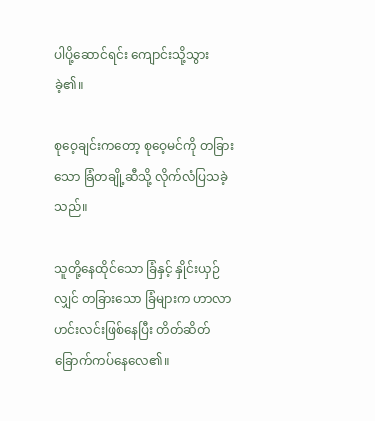ပါပို့ဆောင်ရင်း ကျောင်းသို့သွားခဲ့၏။

စုဝေ့ချင်းကတော့ စုဝေ့မင်ကို တခြားသော ခြံတချို့ဆီသို့ လိုက်လံပြသခဲ့သည်။

သူတို့နေထိုင်သော ခြံနှင့် နှိုင်းယှဉ်လျှင် တခြားသော ခြံများက ဟာလာဟင်းလင်းဖြစ်နေပြီး တိတ်ဆိတ်ခြောက်ကပ်နေလေ၏။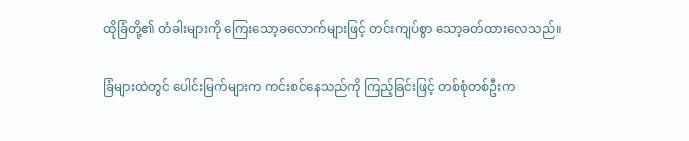ထိုခြံတို့၏ တံခါးများကို ကြေးသော့ခလောက်များဖြင့် တင်းကျပ်စွာ သော့ခတ်ထားလေသည်။

ခြံများထဲတွင် ပေါင်းမြက်များက ကင်းစင်နေသည်ကို ကြည့်ခြင်းဖြင့် တစ်စုံတစ်ဦးက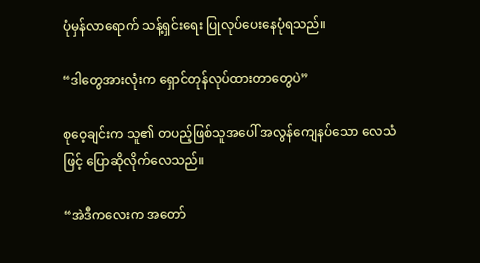ပုံမှန်လာရောက် သန့်ရှင်းရေး ပြုလုပ်ပေးနေပုံရသည်။

“ဒါတွေအားလုံးက ရှောင်တုန်လုပ်ထားတာတွေပဲ”

စုဝေ့ချင်းက သူ၏ တပည့်ဖြစ်သူအပေါ် အလွန်ကျေနပ်သော လေသံဖြင့် ပြောဆိုလိုက်လေသည်။

“အဲဒီကလေးက အတော်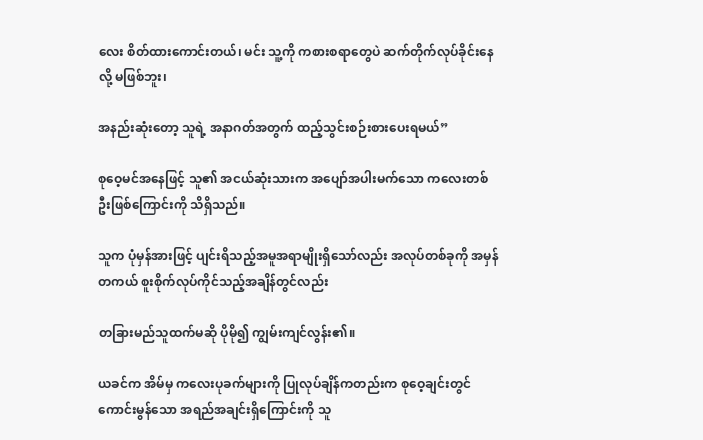လေး စိတ်ထားကောင်းတယ်၊ မင်း သူ့ကို ကစားစရာတွေပဲ ဆက်တိုက်လုပ်ခိုင်းနေလို့ မဖြစ်ဘူး၊

အနည်းဆုံးတော့ သူရဲ့ အနာဂတ်အတွက် ထည့်သွင်းစဉ်းစားပေးရမယ်”

စုဝေ့မင်အနေဖြင့် သူ၏ အငယ်ဆုံးသားက အပျော်အပါးမက်သော ကလေးတစ်ဦးဖြစ်ကြောင်းကို သိရှိသည်။

သူက ပုံမှန်အားဖြင့် ပျင်းရိသည့်အမူအရာမျိုးရှိသော်လည်း အလုပ်တစ်ခုကို အမှန်တကယ် စူးစိုက်လုပ်ကိုင်သည့်အချိန်တွင်လည်း

တခြားမည်သူထက်မဆို ပိုမို၍ ကျွမ်းကျင်လွန်း၏။

ယခင်က အိမ်မှ ကလေးပုခက်များကို ပြုလုပ်ချိန်ကတည်းက စုဝေ့ချင်းတွင် ကောင်းမွန်သော အရည်အချင်းရှိကြောင်းကို သူ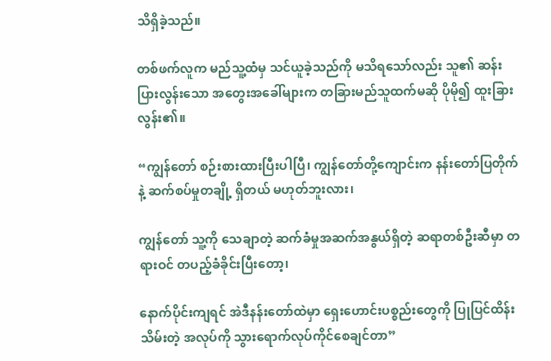သိရှိခဲ့သည်။

တစ်ဖက်လူက မည်သူ့ထံမှ သင်ယူခဲ့သည်ကို မသိရသော်လည်း သူ၏ ဆန်းပြားလွန်းသော အတွေးအခေါ်များက တခြားမည်သူထက်မဆို ပိုမို၍ ထူးခြားလွန်း၏။

“ကျွန်တော် စဉ်းစားထားပြီးပါပြီ၊ ကျွန်တော်တို့ကျောင်းက နန်းတော်ပြတိုက်နဲ့ ဆက်စပ်မှုတချို့ ရှိတယ် မဟုတ်ဘူးလား၊

ကျွန်တော် သူ့ကို သေချာတဲ့ ဆက်ခံမှုအဆက်အနွယ်ရှိတဲ့ ဆရာတစ်ဦးဆီမှာ တရားဝင် တပည့်ခံခိုင်းပြီးတော့၊

နောက်ပိုင်းကျရင် အဲဒီနန်းတော်ထဲမှာ ရှေးဟောင်းပစ္စည်းတွေကို ပြုပြင်ထိန်းသိမ်းတဲ့ အလုပ်ကို သွားရောက်လုပ်ကိုင်စေချင်တာ”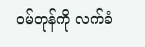ဝမ်တုန်ကို လက်ခံ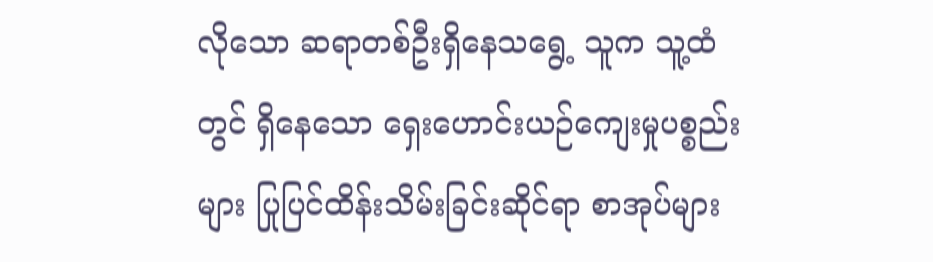လိုသော ဆရာတစ်ဦးရှိနေသရွေ့ သူက သူ့ထံတွင် ရှိနေသော ရှေးဟောင်းယဉ်ကျေးမှုပစ္စည်းများ ပြုပြင်ထိန်းသိမ်းခြင်းဆိုင်ရာ စာအုပ်များ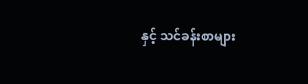နှင့် သင်ခန်းစာများ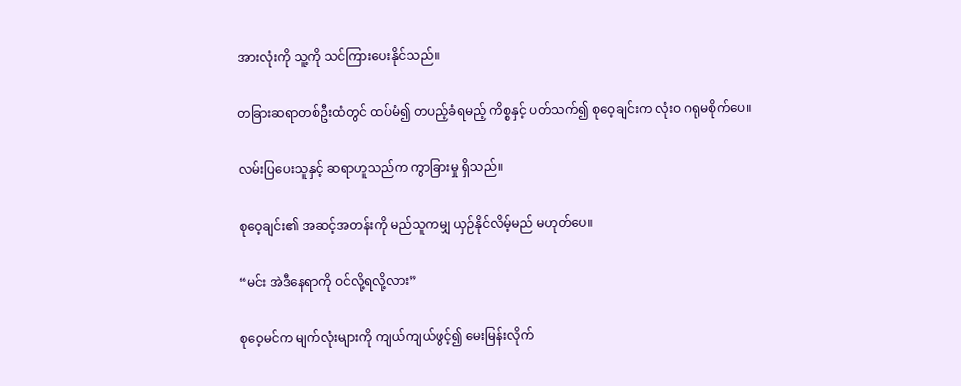အားလုံးကို သူ့ကို သင်ကြားပေးနိုင်သည်။

တခြားဆရာတစ်ဦးထံတွင် ထပ်မံ၍ တပည့်ခံရမည့် ကိစ္စနှင့် ပတ်သက်၍ စုဝေ့ချင်းက လုံးဝ ဂရုမစိုက်ပေ။

လမ်းပြပေးသူနှင့် ဆရာဟူသည်က ကွာခြားမှု ရှိသည်။

စုဝေ့ချင်း၏ အဆင့်အတန်းကို မည်သူကမျှ ယှဉ်နိုင်လိမ့်မည် မဟုတ်ပေ။

“မင်း အဲဒီနေရာကို ဝင်လို့ရလို့လား”

စုဝေ့မင်က မျက်လုံးများကို ကျယ်ကျယ်ဖွင့်၍ မေးမြန်းလိုက်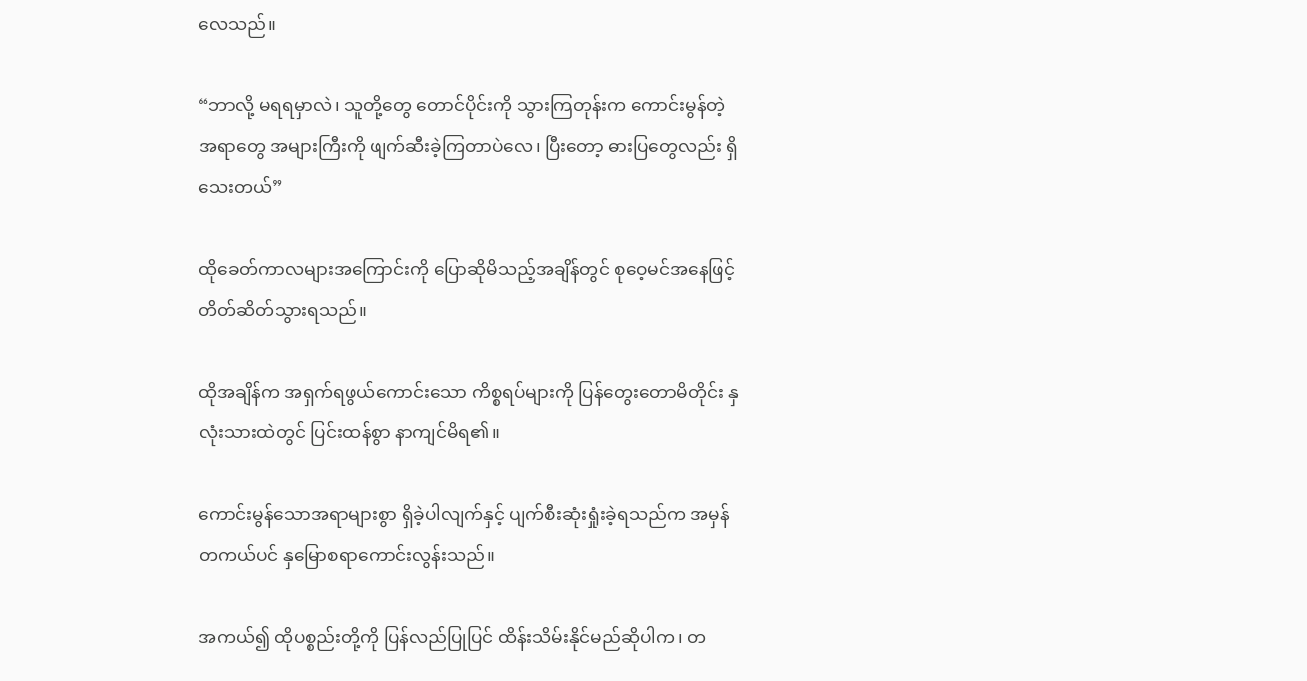လေသည်။

“ဘာလို့ မရရမှာလဲ၊ သူတို့တွေ တောင်ပိုင်းကို သွားကြတုန်းက ကောင်းမွန်တဲ့ အရာတွေ အများကြီးကို ဖျက်ဆီးခဲ့ကြတာပဲလေ၊ ပြီးတော့ ဓားပြတွေလည်း ရှိသေးတယ်”

ထိုခေတ်ကာလများအကြောင်းကို ပြောဆိုမိသည့်အချိန်တွင် စုဝေ့မင်အနေဖြင့် တိတ်ဆိတ်သွားရသည်။

ထိုအချိန်က အရှက်ရဖွယ်ကောင်းသော ကိစ္စရပ်များကို ပြန်တွေးတောမိတိုင်း နှလုံးသားထဲတွင် ပြင်းထန်စွာ နာကျင်မိရ၏။

ကောင်းမွန်သောအရာများစွာ ရှိခဲ့ပါလျက်နှင့် ပျက်စီးဆုံးရှုံးခဲ့ရသည်က အမှန်တကယ်ပင် နှမြောစရာကောင်းလွန်းသည်။

အကယ်၍ ထိုပစ္စည်းတို့ကို ပြန်လည်ပြုပြင် ထိန်းသိမ်းနိုင်မည်ဆိုပါက၊ တ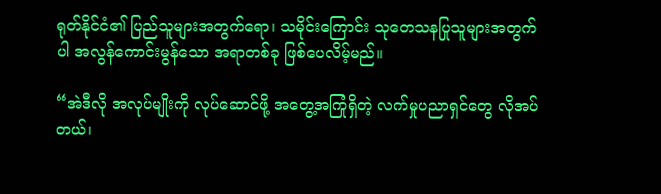ရုတ်နိုင်ငံ၏ ပြည်သူများအတွက်ရော၊ သမိုင်းကြောင်း သုတေသနပြုသူများအတွက်ပါ အလွန်ကောင်းမွန်သော အရာတစ်ခု ဖြစ်ပေလိမ့်မည်။

“အဲဒီလို အလုပ်မျိုးကို လုပ်ဆောင်ဖို့ အတွေ့အကြုံရှိတဲ့ လက်မှုပညာရှင်တွေ လိုအပ်တယ်၊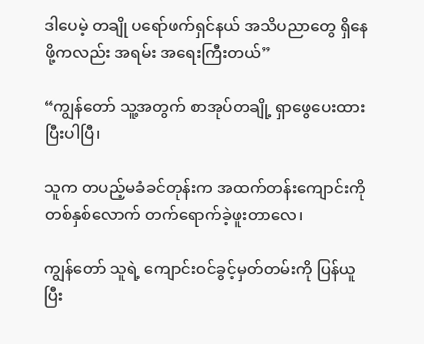ဒါပေမဲ့ တချို ပရော်ဖက်ရှင်နယ် အသိပညာတွေ ရှိနေဖို့ကလည်း အရမ်း အရေးကြီးတယ်”

“ကျွန်တော် သူ့အတွက် စာအုပ်တချို့ ရှာဖွေပေးထားပြီးပါပြီ၊

သူက တပည့်မခံခင်တုန်းက အထက်တန်းကျောင်းကို တစ်နှစ်လောက် တက်ရောက်ခဲ့ဖူးတာလေ၊

ကျွန်တော် သူရဲ့ ကျောင်းဝင်ခွင့်မှတ်တမ်းကို ပြန်ယူပြီး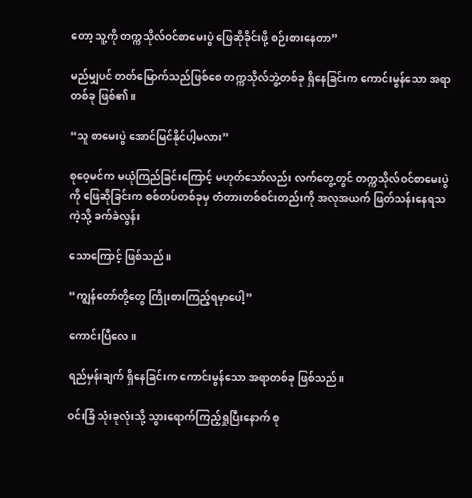တော့ သူ့ကို တက္ကသိုလ်ဝင်စာမေးပွဲ ဖြေဆိုခိုင်းဖို့ စဉ်းစားနေတာ”

မည်မျှပင် တတ်မြောက်သည်ဖြစ်စေ တက္ကသိုလ်ဘွဲ့တစ်ခု ရှိနေခြင်းက ကောင်းမွန်သော အရာတစ်ခု ဖြစ်၏။

“သူ စာမေးပွဲ အောင်မြင်နိုင်ပါ့မလား”

စုဝေ့မင်က မယုံကြည်ခြင်းကြောင့် မဟုတ်သော်လည်း လက်တွေ့တွင် တက္ကသိုလ်ဝင်စာမေးပွဲကို ဖြေဆိုခြင်းက စစ်တပ်တစ်ခုမှ တံတားတစ်စင်းတည်းကို အလုအယက် ဖြတ်သန်းနေရသကဲ့သို့ ခက်ခဲလွန်း

သောကြောင့် ဖြစ်သည်။

“ကျွန်တော်တို့တွေ ကြိုးစားကြည့်ရမှာပေါ့”

ကောင်းပြီလေ။

ရည်မှန်းချက် ရှိနေခြင်းက ကောင်းမွန်သော အရာတစ်ခု ဖြစ်သည်။

ဝင်းခြံ သုံးခုလုံးသို့ သွားရောက်ကြည့်ရှုပြီးနောက် စု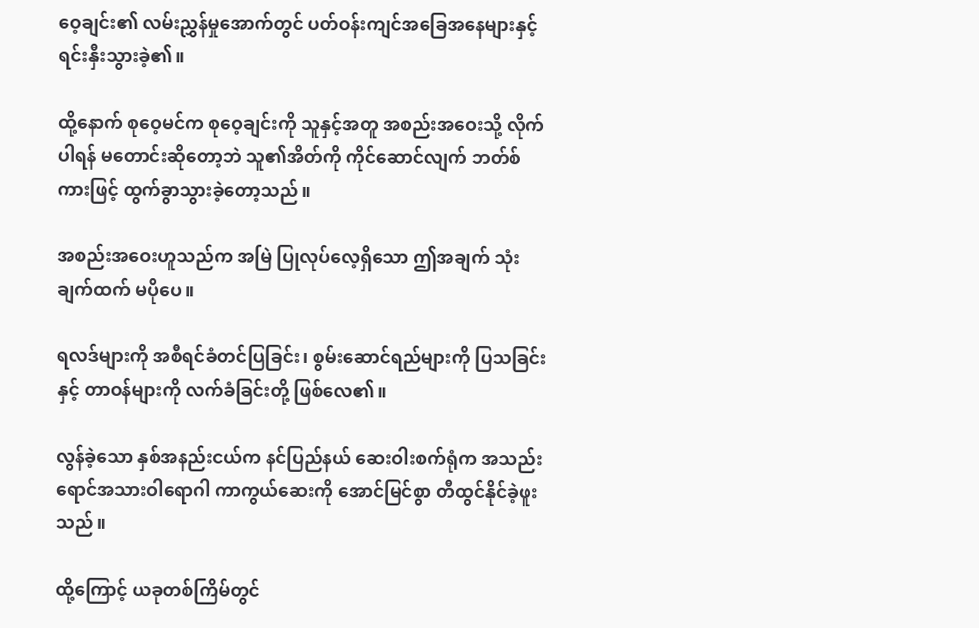ဝေ့ချင်း၏ လမ်းညွှန်မှုအောက်တွင် ပတ်ဝန်းကျင်အခြေအနေများနှင့် ရင်းနှီးသွားခဲ့၏။

ထို့နောက် စုဝေ့မင်က စုဝေ့ချင်းကို သူနှင့်အတူ အစည်းအဝေးသို့ လိုက်ပါရန် မတောင်းဆိုတော့ဘဲ သူ၏အိတ်ကို ကိုင်ဆောင်လျက် ဘတ်စ်ကားဖြင့် ထွက်ခွာသွားခဲ့တော့သည်။

အစည်းအဝေးဟူသည်က အမြဲ ပြုလုပ်လေ့ရှိသော ဤအချက် သုံးချက်ထက် မပိုပေ။

ရလဒ်များကို အစီရင်ခံတင်ပြခြင်း၊ စွမ်းဆောင်ရည်များကို ပြသခြင်းနှင့် တာဝန်များကို လက်ခံခြင်းတို့ ဖြစ်လေ၏။

လွန်ခဲ့သော နှစ်အနည်းငယ်က နင်ပြည်နယ် ဆေးဝါးစက်ရုံက အသည်းရောင်အသားဝါရောဂါ ကာကွယ်ဆေးကို အောင်မြင်စွာ တီထွင်နိုင်ခဲ့ဖူးသည်။

ထို့ကြောင့် ယခုတစ်ကြိမ်တွင်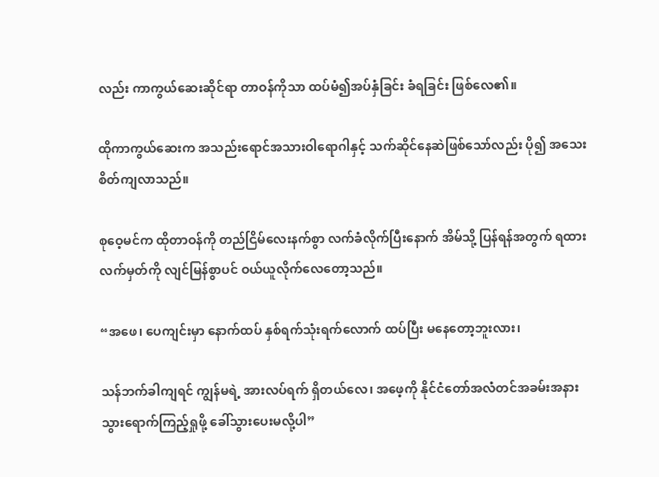လည်း ကာကွယ်ဆေးဆိုင်ရာ တာဝန်ကိုသာ ထပ်မံ၍အပ်နှံခြင်း ခံရခြင်း ဖြစ်လေ၏။

ထိုကာကွယ်ဆေးက အသည်းရောင်အသားဝါရောဂါနှင့် သက်ဆိုင်နေဆဲဖြစ်သော်လည်း ပို၍ အသေးစိတ်ကျလာသည်။

စုဝေ့မင်က ထိုတာဝန်ကို တည်ငြိမ်လေးနက်စွာ လက်ခံလိုက်ပြီးနောက် အိမ်သို့ ပြန်ရန်အတွက် ရထားလက်မှတ်ကို လျင်မြန်စွာပင် ဝယ်ယူလိုက်လေတော့သည်။

“အဖေ၊ ပေကျင်းမှာ နောက်ထပ် နှစ်ရက်သုံးရက်လောက် ထပ်ပြီး မနေတော့ဘူးလား၊

သန်ဘက်ခါကျရင် ကျွန်မရဲ့ အားလပ်ရက် ရှိတယ်လေ၊ အဖေ့ကို နိုင်ငံတော်အလံတင်အခမ်းအနား သွားရောက်ကြည့်ရှုဖို့ ခေါ်သွားပေးမလို့ပါ”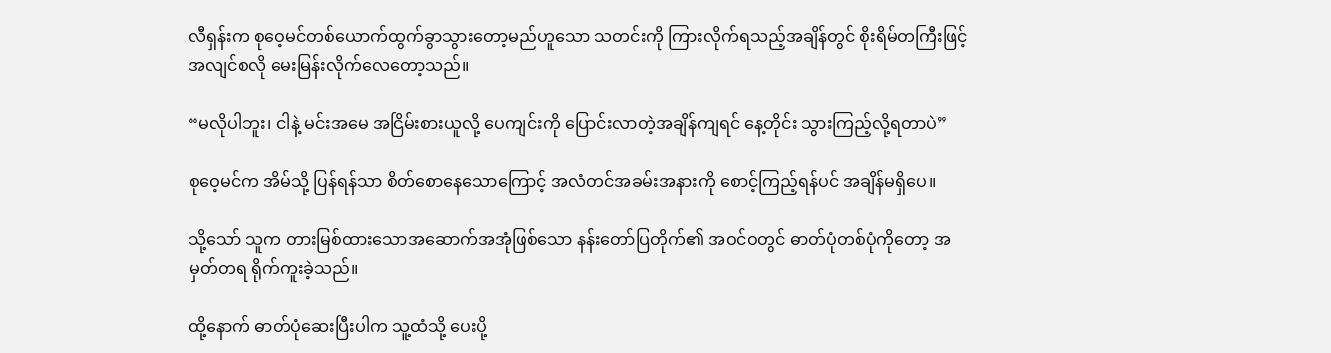လီရှန်းက စုဝေ့မင်တစ်ယောက်ထွက်ခွာသွားတော့မည်ဟူသော သတင်းကို ကြားလိုက်ရသည့်အချိန်တွင် စိုးရိမ်တကြီးဖြင့် အလျင်စလို မေးမြန်းလိုက်လေတော့သည်။

“မလိုပါဘူး၊ ငါနဲ့ မင်းအမေ အငြိမ်းစားယူလို့ ပေကျင်းကို ပြောင်းလာတဲ့အချိန်ကျရင် နေ့တိုင်း သွားကြည့်လို့ရတာပဲ”

စုဝေ့မင်က အိမ်သို့ ပြန်ရန်သာ စိတ်စောနေသောကြောင့် အလံတင်အခမ်းအနားကို စောင့်ကြည့်ရန်ပင် အချိန်မရှိပေ။

သို့သော် သူက တားမြစ်ထားသောအဆောက်အအုံဖြစ်သော နန်းတော်ပြတိုက်၏ အဝင်ဝတွင် ဓာတ်ပုံတစ်ပုံကိုတော့ အမှတ်တရ ရိုက်ကူးခဲ့သည်။

ထို့နောက် ဓာတ်ပုံဆေးပြီးပါက သူ့ထံသို့ ပေးပို့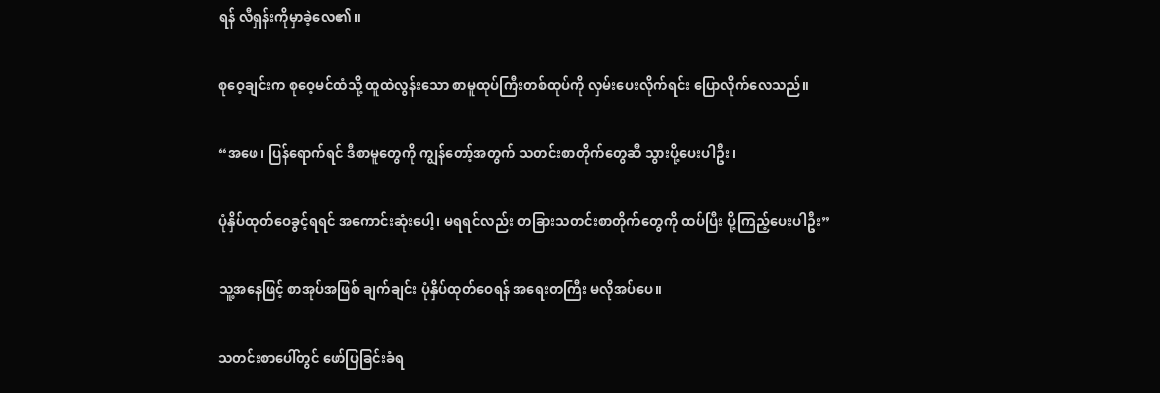ရန် လီရှန်းကိုမှာခဲ့လေ၏။

စုဝေ့ချင်းက စုဝေ့မင်ထံသို့ ထူထဲလွန်းသော စာမူထုပ်ကြီးတစ်ထုပ်ကို လှမ်းပေးလိုက်ရင်း ပြောလိုက်လေသည်။

“အဖေ၊ ပြန်ရောက်ရင် ဒီစာမူတွေကို ကျွန်တော့်အတွက် သတင်းစာတိုက်တွေဆီ သွားပို့ပေးပါဦး၊

ပုံနှိပ်ထုတ်ဝေခွင့်ရရင် အကောင်းဆုံးပေါ့၊ မရရင်လည်း တခြားသတင်းစာတိုက်တွေကို ထပ်ပြီး ပို့ကြည့်ပေးပါဦး”

သူ့အနေဖြင့် စာအုပ်အဖြစ် ချက်ချင်း ပုံနှိပ်ထုတ်ဝေရန် အရေးတကြီး မလိုအပ်ပေ။

သတင်းစာပေါ်တွင် ဖော်ပြခြင်းခံရ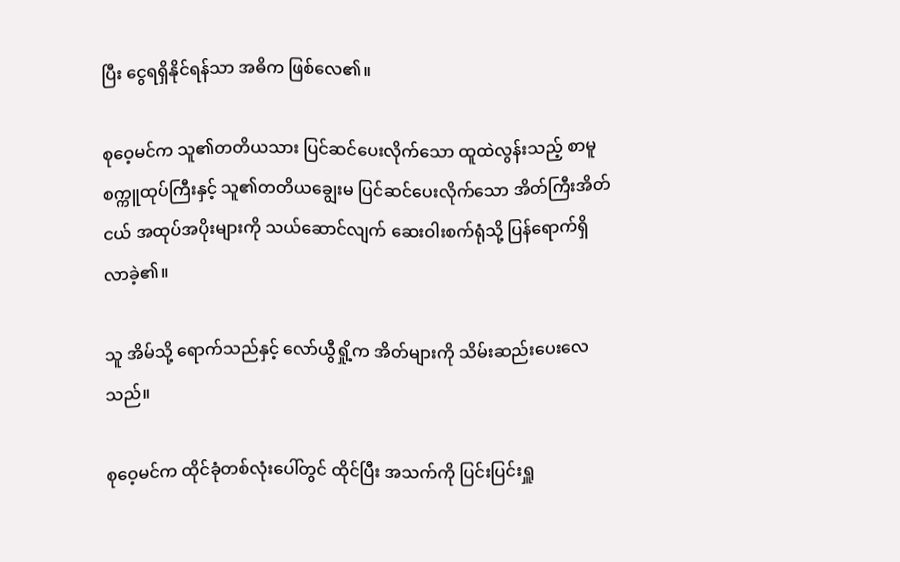ပြီး ငွေရရှိနိုင်ရန်သာ အဓိက ဖြစ်လေ၏။

စုဝေ့မင်က သူ၏တတိယသား ပြင်ဆင်ပေးလိုက်သော ထူထဲလွန်းသည့် စာမူစက္ကူထုပ်ကြီးနှင့် သူ၏တတိယချွေးမ ပြင်ဆင်ပေးလိုက်သော အိတ်ကြီးအိတ်ငယ် အထုပ်အပိုးများကို သယ်ဆောင်လျက် ဆေးဝါးစက်ရုံသို့ ပြန်ရောက်ရှိလာခဲ့၏။

သူ အိမ်သို့ ရောက်သည်နှင့် လော်ယွီရှို့က အိတ်များကို သိမ်းဆည်းပေးလေသည်။

စုဝေ့မင်က ထိုင်ခုံတစ်လုံးပေါ်တွင် ထိုင်ပြီး အသက်ကို ပြင်းပြင်းရှူ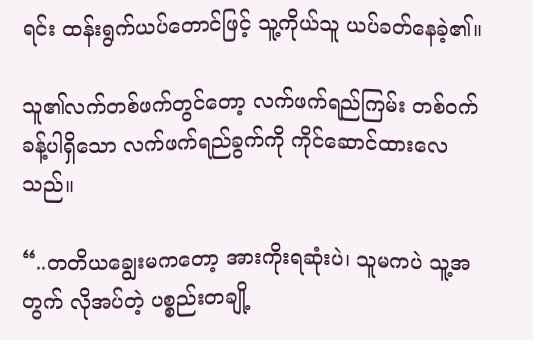ရင်း ထန်းရွက်ယပ်တောင်ဖြင့် သူ့ကိုယ်သူ ယပ်ခတ်နေခဲ့၏။

သူ၏လက်တစ်ဖက်တွင်တော့ လက်ဖက်ရည်ကြမ်း တစ်ဝက်ခန့်ပါရှိသော လက်ဖက်ရည်ခွက်ကို ကိုင်ဆောင်ထားလေသည်။

“..တတိယချွေးမကတော့ အားကိုးရဆုံးပဲ၊ သူမကပဲ သူ့အတွက် လိုအပ်တဲ့ ပစ္စည်းတချို့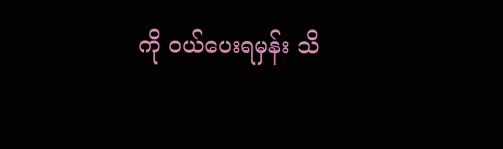ကို ဝယ်ပေးရမှန်း သိ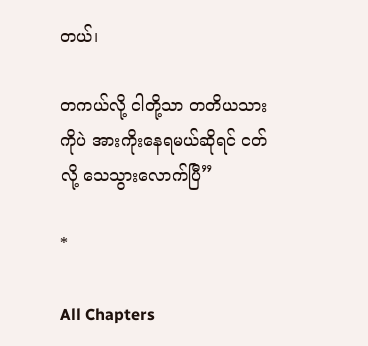တယ်၊

တကယ်လို့ ငါတို့သာ တတိယသားကိုပဲ အားကိုးနေရမယ်ဆိုရင် ငတ်လို့ သေသွားလောက်ပြီ”

*

All Chapters